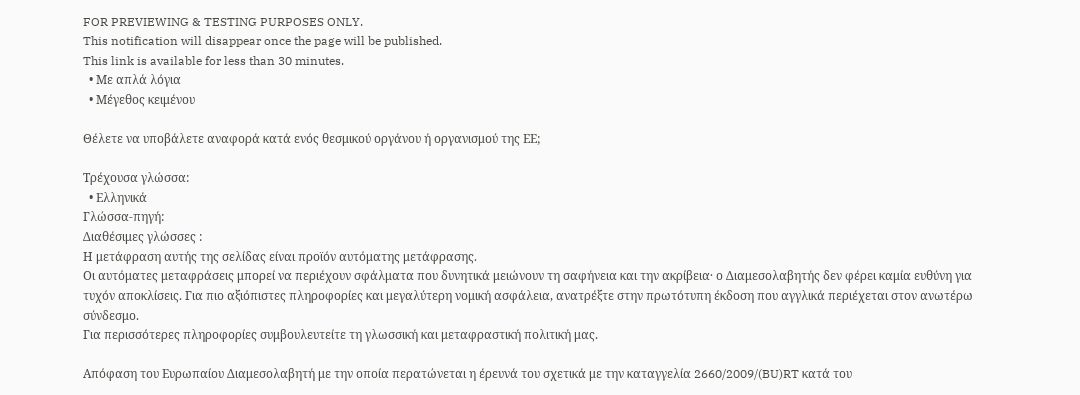FOR PREVIEWING & TESTING PURPOSES ONLY.
This notification will disappear once the page will be published.
This link is available for less than 30 minutes.
  • Με απλά λόγια
  • Μέγεθος κειμένου

Θέλετε να υποβάλετε αναφορά κατά ενός θεσμικού οργάνου ή οργανισμού της ΕΕ;

Τρέχουσα γλώσσα:
  • Ελληνικά
Γλώσσα-πηγή:
Διαθέσιμες γλώσσες :
Η μετάφραση αυτής της σελίδας είναι προϊόν αυτόματης μετάφρασης.
Οι αυτόματες μεταφράσεις μπορεί να περιέχουν σφάλματα που δυνητικά μειώνουν τη σαφήνεια και την ακρίβεια· ο Διαμεσολαβητής δεν φέρει καμία ευθύνη για τυχόν αποκλίσεις. Για πιο αξιόπιστες πληροφορίες και μεγαλύτερη νομική ασφάλεια, ανατρέξτε στην πρωτότυπη έκδοση που αγγλικά περιέχεται στον ανωτέρω σύνδεσμο.
Για περισσότερες πληροφορίες συμβουλευτείτε τη γλωσσική και μεταφραστική πολιτική μας.

Απόφαση του Ευρωπαίου Διαμεσολαβητή με την οποία περατώνεται η έρευνά του σχετικά με την καταγγελία 2660/2009/(BU)RT κατά του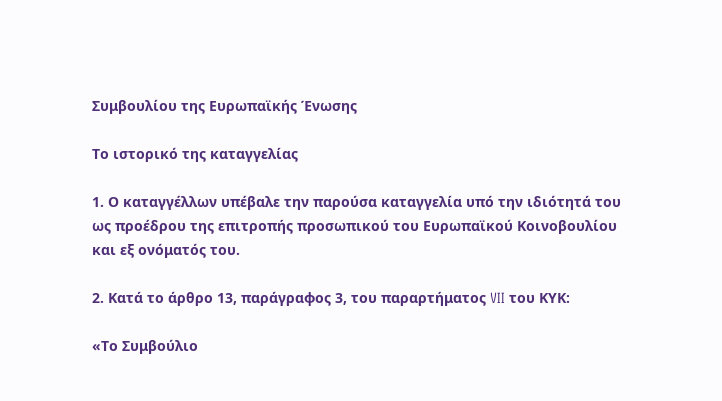Συμβουλίου της Ευρωπαϊκής Ένωσης

Το ιστορικό της καταγγελίας

1. Ο καταγγέλλων υπέβαλε την παρούσα καταγγελία υπό την ιδιότητά του ως προέδρου της επιτροπής προσωπικού του Ευρωπαϊκού Κοινοβουλίου και εξ ονόματός του.

2. Κατά το άρθρο 13, παράγραφος 3, του παραρτήματος VII του ΚΥΚ:

«Το Συμβούλιο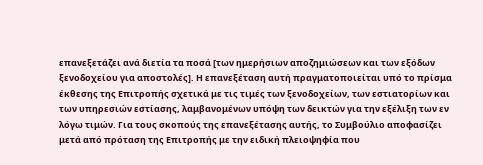επανεξετάζει ανά διετία τα ποσά [των ημερήσιων αποζημιώσεων και των εξόδων ξενοδοχείου για αποστολές]. Η επανεξέταση αυτή πραγματοποιείται υπό το πρίσμα έκθεσης της Επιτροπής σχετικά με τις τιμές των ξενοδοχείων, των εστιατορίων και των υπηρεσιών εστίασης, λαμβανομένων υπόψη των δεικτών για την εξέλιξη των εν λόγω τιμών. Για τους σκοπούς της επανεξέτασης αυτής, το Συμβούλιο αποφασίζει μετά από πρόταση της Επιτροπής με την ειδική πλειοψηφία που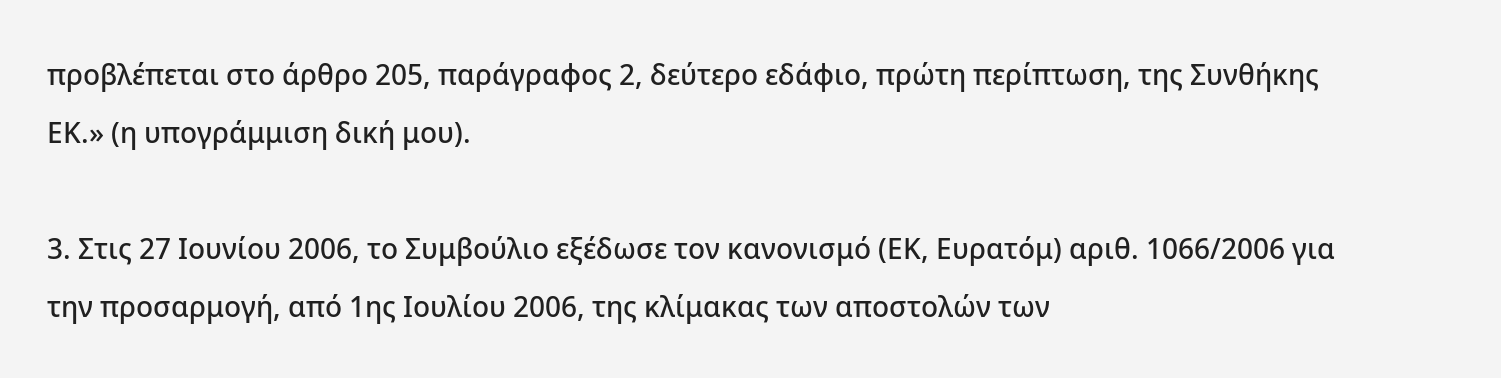προβλέπεται στο άρθρο 205, παράγραφος 2, δεύτερο εδάφιο, πρώτη περίπτωση, της Συνθήκης ΕΚ.» (η υπογράμμιση δική μου).

3. Στις 27 Ιουνίου 2006, το Συμβούλιο εξέδωσε τον κανονισμό (ΕΚ, Ευρατόμ) αριθ. 1066/2006 για την προσαρμογή, από 1ης Ιουλίου 2006, της κλίμακας των αποστολών των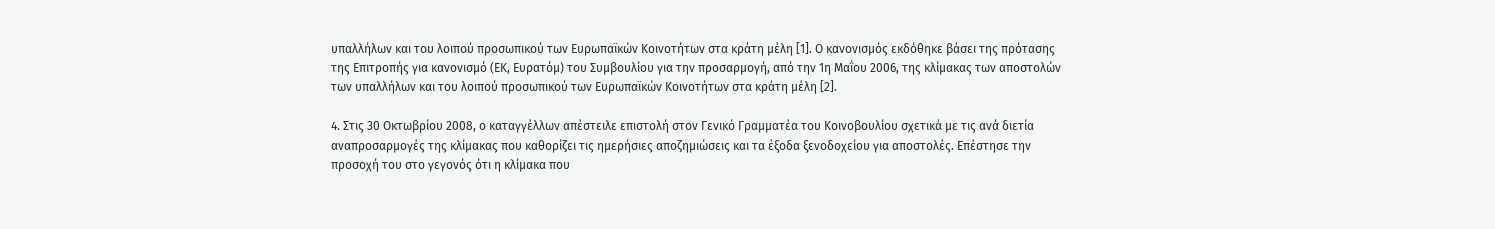υπαλλήλων και του λοιπού προσωπικού των Ευρωπαϊκών Κοινοτήτων στα κράτη μέλη [1]. Ο κανονισμός εκδόθηκε βάσει της πρότασης της Επιτροπής για κανονισμό (ΕΚ, Ευρατόμ) του Συμβουλίου για την προσαρμογή, από την 1η Μαΐου 2006, της κλίμακας των αποστολών των υπαλλήλων και του λοιπού προσωπικού των Ευρωπαϊκών Κοινοτήτων στα κράτη μέλη [2].

4. Στις 30 Οκτωβρίου 2008, ο καταγγέλλων απέστειλε επιστολή στον Γενικό Γραμματέα του Κοινοβουλίου σχετικά με τις ανά διετία αναπροσαρμογές της κλίμακας που καθορίζει τις ημερήσιες αποζημιώσεις και τα έξοδα ξενοδοχείου για αποστολές. Επέστησε την προσοχή του στο γεγονός ότι η κλίμακα που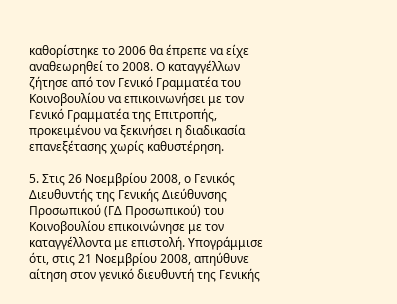καθορίστηκε το 2006 θα έπρεπε να είχε αναθεωρηθεί το 2008. Ο καταγγέλλων ζήτησε από τον Γενικό Γραμματέα του Κοινοβουλίου να επικοινωνήσει με τον Γενικό Γραμματέα της Επιτροπής, προκειμένου να ξεκινήσει η διαδικασία επανεξέτασης χωρίς καθυστέρηση.

5. Στις 26 Νοεμβρίου 2008, ο Γενικός Διευθυντής της Γενικής Διεύθυνσης Προσωπικού (ΓΔ Προσωπικού) του Κοινοβουλίου επικοινώνησε με τον καταγγέλλοντα με επιστολή. Υπογράμμισε ότι, στις 21 Νοεμβρίου 2008, απηύθυνε αίτηση στον γενικό διευθυντή της Γενικής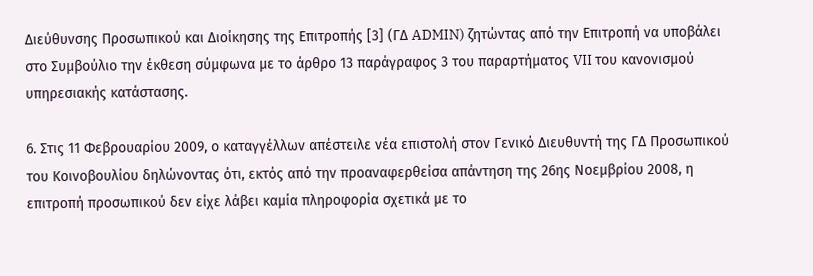Διεύθυνσης Προσωπικού και Διοίκησης της Επιτροπής [3] (ΓΔ ADMIN) ζητώντας από την Επιτροπή να υποβάλει στο Συμβούλιο την έκθεση σύμφωνα με το άρθρο 13 παράγραφος 3 του παραρτήματος VII του κανονισμού υπηρεσιακής κατάστασης.

6. Στις 11 Φεβρουαρίου 2009, ο καταγγέλλων απέστειλε νέα επιστολή στον Γενικό Διευθυντή της ΓΔ Προσωπικού του Κοινοβουλίου δηλώνοντας ότι, εκτός από την προαναφερθείσα απάντηση της 26ης Νοεμβρίου 2008, η επιτροπή προσωπικού δεν είχε λάβει καμία πληροφορία σχετικά με το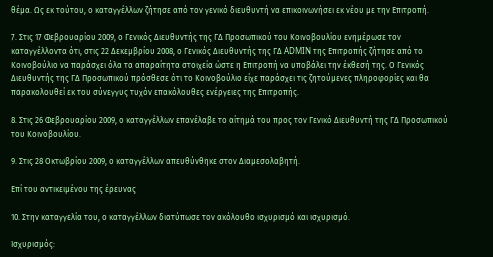θέμα. Ως εκ τούτου, ο καταγγέλλων ζήτησε από τον γενικό διευθυντή να επικοινωνήσει εκ νέου με την Επιτροπή.

7. Στις 17 Φεβρουαρίου 2009, ο Γενικός Διευθυντής της ΓΔ Προσωπικού του Κοινοβουλίου ενημέρωσε τον καταγγέλλοντα ότι, στις 22 Δεκεμβρίου 2008, ο Γενικός Διευθυντής της ΓΔ ADMIN της Επιτροπής ζήτησε από το Κοινοβούλιο να παράσχει όλα τα απαραίτητα στοιχεία ώστε η Επιτροπή να υποβάλει την έκθεσή της. Ο Γενικός Διευθυντής της ΓΔ Προσωπικού πρόσθεσε ότι το Κοινοβούλιο είχε παράσχει τις ζητούμενες πληροφορίες και θα παρακολουθεί εκ του σύνεγγυς τυχόν επακόλουθες ενέργειες της Επιτροπής.

8. Στις 26 Φεβρουαρίου 2009, ο καταγγέλλων επανέλαβε το αίτημά του προς τον Γενικό Διευθυντή της ΓΔ Προσωπικού του Κοινοβουλίου.

9. Στις 28 Οκτωβρίου 2009, ο καταγγέλλων απευθύνθηκε στον Διαμεσολαβητή.

Επί του αντικειμένου της έρευνας

10. Στην καταγγελία του, ο καταγγέλλων διατύπωσε τον ακόλουθο ισχυρισμό και ισχυρισμό.

Ισχυρισμός: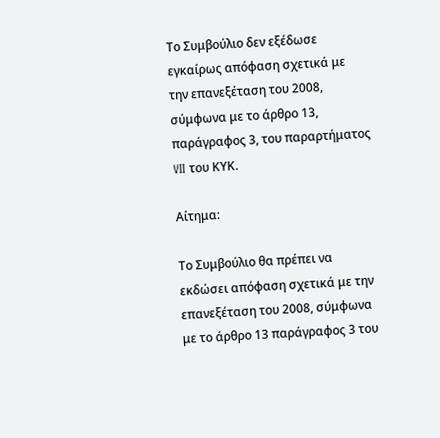Το Συμβούλιο δεν εξέδωσε εγκαίρως απόφαση σχετικά με την επανεξέταση του 2008, σύμφωνα με το άρθρο 13, παράγραφος 3, του παραρτήματος VII του ΚΥΚ.

Αίτημα:

Το Συμβούλιο θα πρέπει να εκδώσει απόφαση σχετικά με την επανεξέταση του 2008, σύμφωνα με το άρθρο 13 παράγραφος 3 του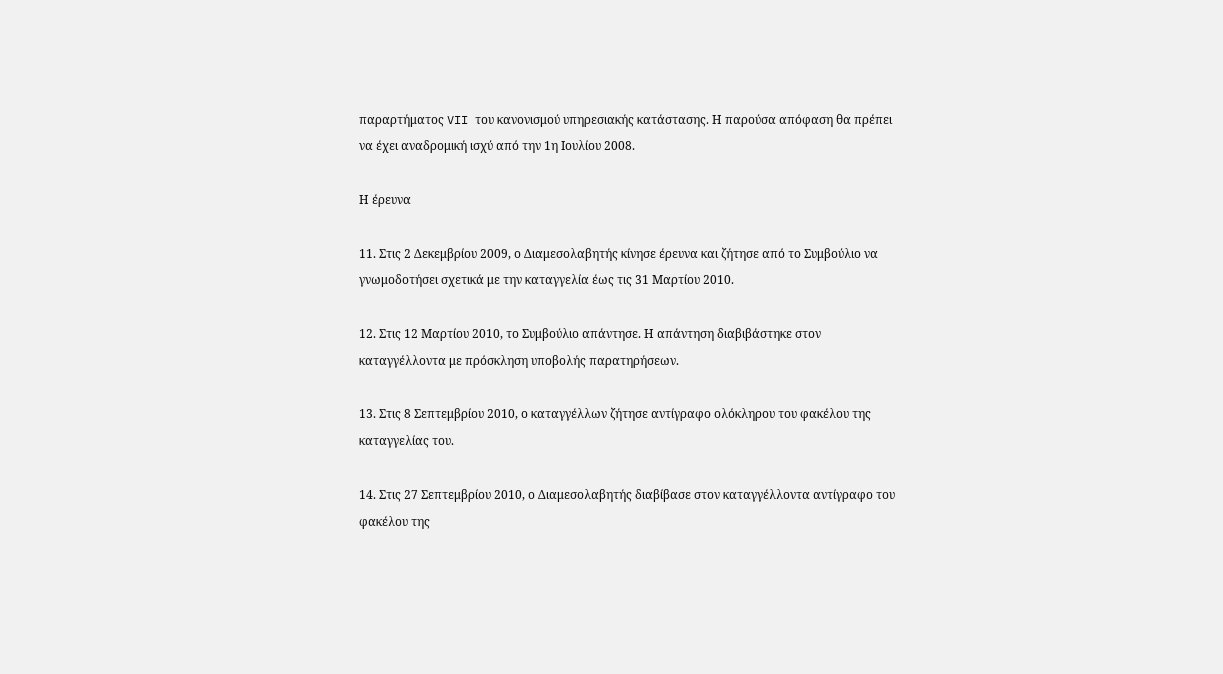παραρτήματος VII του κανονισμού υπηρεσιακής κατάστασης. Η παρούσα απόφαση θα πρέπει να έχει αναδρομική ισχύ από την 1η Ιουλίου 2008.

Η έρευνα

11. Στις 2 Δεκεμβρίου 2009, ο Διαμεσολαβητής κίνησε έρευνα και ζήτησε από το Συμβούλιο να γνωμοδοτήσει σχετικά με την καταγγελία έως τις 31 Μαρτίου 2010.

12. Στις 12 Μαρτίου 2010, το Συμβούλιο απάντησε. Η απάντηση διαβιβάστηκε στον καταγγέλλοντα με πρόσκληση υποβολής παρατηρήσεων.

13. Στις 8 Σεπτεμβρίου 2010, ο καταγγέλλων ζήτησε αντίγραφο ολόκληρου του φακέλου της καταγγελίας του.

14. Στις 27 Σεπτεμβρίου 2010, ο Διαμεσολαβητής διαβίβασε στον καταγγέλλοντα αντίγραφο του φακέλου της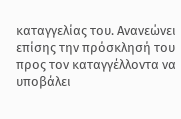καταγγελίας του. Ανανεώνει επίσης την πρόσκλησή του προς τον καταγγέλλοντα να υποβάλει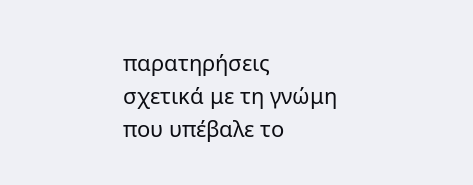παρατηρήσεις σχετικά με τη γνώμη που υπέβαλε το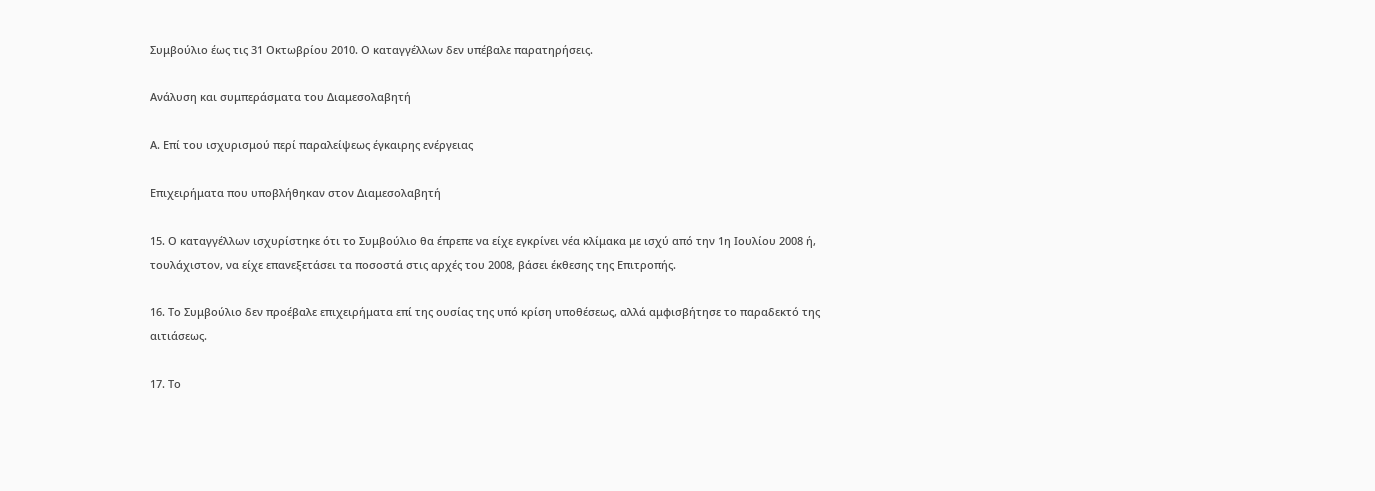Συμβούλιο έως τις 31 Οκτωβρίου 2010. Ο καταγγέλλων δεν υπέβαλε παρατηρήσεις.

Ανάλυση και συμπεράσματα του Διαμεσολαβητή

Α. Επί του ισχυρισμού περί παραλείψεως έγκαιρης ενέργειας

Επιχειρήματα που υποβλήθηκαν στον Διαμεσολαβητή

15. Ο καταγγέλλων ισχυρίστηκε ότι το Συμβούλιο θα έπρεπε να είχε εγκρίνει νέα κλίμακα με ισχύ από την 1η Ιουλίου 2008 ή, τουλάχιστον, να είχε επανεξετάσει τα ποσοστά στις αρχές του 2008, βάσει έκθεσης της Επιτροπής.

16. Το Συμβούλιο δεν προέβαλε επιχειρήματα επί της ουσίας της υπό κρίση υποθέσεως, αλλά αμφισβήτησε το παραδεκτό της αιτιάσεως.

17. Το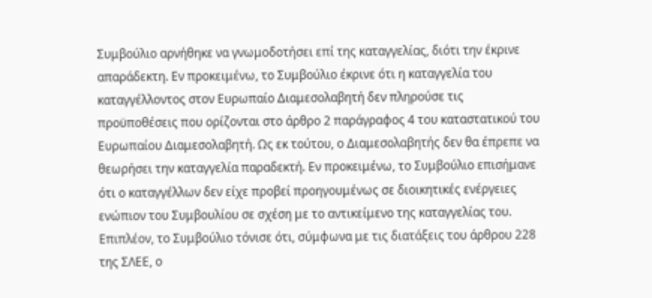Συμβούλιο αρνήθηκε να γνωμοδοτήσει επί της καταγγελίας, διότι την έκρινε απαράδεκτη. Εν προκειμένω, το Συμβούλιο έκρινε ότι η καταγγελία του καταγγέλλοντος στον Ευρωπαίο Διαμεσολαβητή δεν πληρούσε τις προϋποθέσεις που ορίζονται στο άρθρο 2 παράγραφος 4 του καταστατικού του Ευρωπαίου Διαμεσολαβητή. Ως εκ τούτου, ο Διαμεσολαβητής δεν θα έπρεπε να θεωρήσει την καταγγελία παραδεκτή. Εν προκειμένω, το Συμβούλιο επισήμανε ότι ο καταγγέλλων δεν είχε προβεί προηγουμένως σε διοικητικές ενέργειες ενώπιον του Συμβουλίου σε σχέση με το αντικείμενο της καταγγελίας του. Επιπλέον, το Συμβούλιο τόνισε ότι, σύμφωνα με τις διατάξεις του άρθρου 228 της ΣΛΕΕ, ο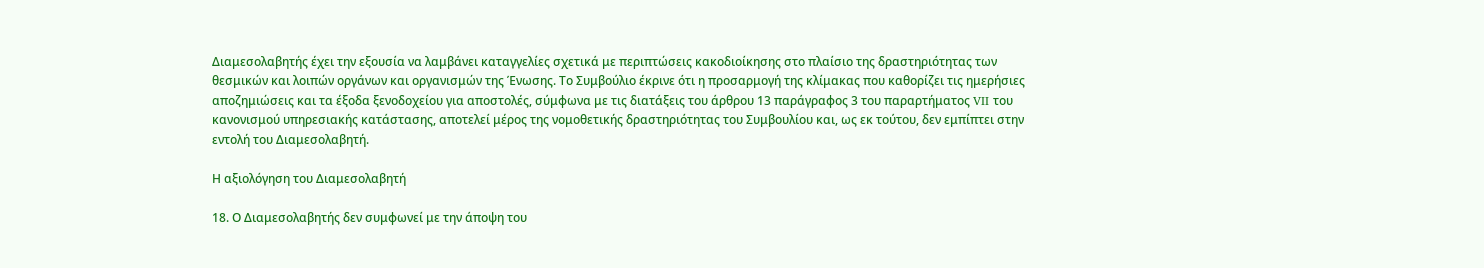Διαμεσολαβητής έχει την εξουσία να λαμβάνει καταγγελίες σχετικά με περιπτώσεις κακοδιοίκησης στο πλαίσιο της δραστηριότητας των θεσμικών και λοιπών οργάνων και οργανισμών της Ένωσης. Το Συμβούλιο έκρινε ότι η προσαρμογή της κλίμακας που καθορίζει τις ημερήσιες αποζημιώσεις και τα έξοδα ξενοδοχείου για αποστολές, σύμφωνα με τις διατάξεις του άρθρου 13 παράγραφος 3 του παραρτήματος VII του κανονισμού υπηρεσιακής κατάστασης, αποτελεί μέρος της νομοθετικής δραστηριότητας του Συμβουλίου και, ως εκ τούτου, δεν εμπίπτει στην εντολή του Διαμεσολαβητή.

Η αξιολόγηση του Διαμεσολαβητή

18. Ο Διαμεσολαβητής δεν συμφωνεί με την άποψη του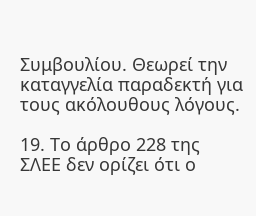Συμβουλίου. Θεωρεί την καταγγελία παραδεκτή για τους ακόλουθους λόγους.

19. Το άρθρο 228 της ΣΛΕΕ δεν ορίζει ότι ο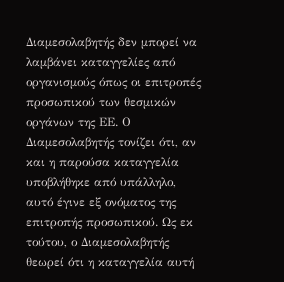Διαμεσολαβητής δεν μπορεί να λαμβάνει καταγγελίες από οργανισμούς όπως οι επιτροπές προσωπικού των θεσμικών οργάνων της ΕΕ. Ο Διαμεσολαβητής τονίζει ότι, αν και η παρούσα καταγγελία υποβλήθηκε από υπάλληλο, αυτό έγινε εξ ονόματος της επιτροπής προσωπικού. Ως εκ τούτου, ο Διαμεσολαβητής θεωρεί ότι η καταγγελία αυτή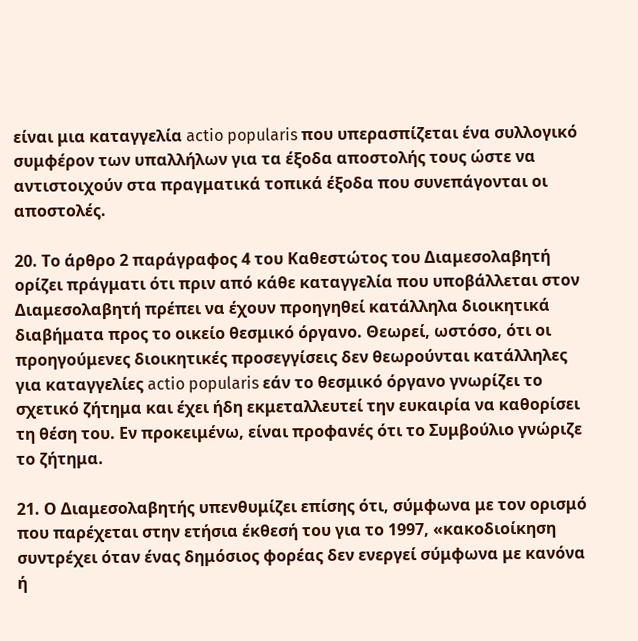είναι μια καταγγελία actio popularis που υπερασπίζεται ένα συλλογικό συμφέρον των υπαλλήλων για τα έξοδα αποστολής τους ώστε να αντιστοιχούν στα πραγματικά τοπικά έξοδα που συνεπάγονται οι αποστολές.

20. Το άρθρο 2 παράγραφος 4 του Καθεστώτος του Διαμεσολαβητή ορίζει πράγματι ότι πριν από κάθε καταγγελία που υποβάλλεται στον Διαμεσολαβητή πρέπει να έχουν προηγηθεί κατάλληλα διοικητικά διαβήματα προς το οικείο θεσμικό όργανο. Θεωρεί, ωστόσο, ότι οι προηγούμενες διοικητικές προσεγγίσεις δεν θεωρούνται κατάλληλες για καταγγελίες actio popularis εάν το θεσμικό όργανο γνωρίζει το σχετικό ζήτημα και έχει ήδη εκμεταλλευτεί την ευκαιρία να καθορίσει τη θέση του. Εν προκειμένω, είναι προφανές ότι το Συμβούλιο γνώριζε το ζήτημα.

21. Ο Διαμεσολαβητής υπενθυμίζει επίσης ότι, σύμφωνα με τον ορισμό που παρέχεται στην ετήσια έκθεσή του για το 1997, «κακοδιοίκηση συντρέχει όταν ένας δημόσιος φορέας δεν ενεργεί σύμφωνα με κανόνα ή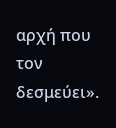αρχή που τον δεσμεύει».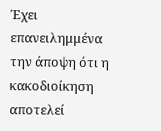Έχει επανειλημμένα την άποψη ότι η κακοδιοίκηση αποτελεί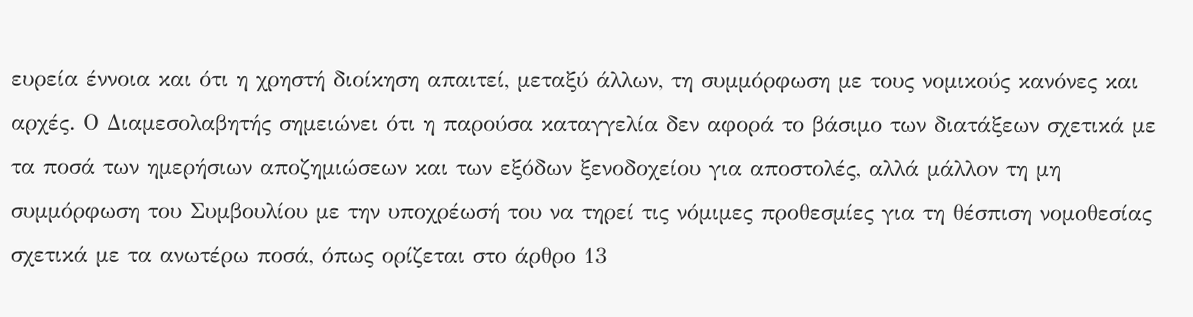ευρεία έννοια και ότι η χρηστή διοίκηση απαιτεί, μεταξύ άλλων, τη συμμόρφωση με τους νομικούς κανόνες και αρχές. Ο Διαμεσολαβητής σημειώνει ότι η παρούσα καταγγελία δεν αφορά το βάσιμο των διατάξεων σχετικά με τα ποσά των ημερήσιων αποζημιώσεων και των εξόδων ξενοδοχείου για αποστολές, αλλά μάλλον τη μη συμμόρφωση του Συμβουλίου με την υποχρέωσή του να τηρεί τις νόμιμες προθεσμίες για τη θέσπιση νομοθεσίας σχετικά με τα ανωτέρω ποσά, όπως ορίζεται στο άρθρο 13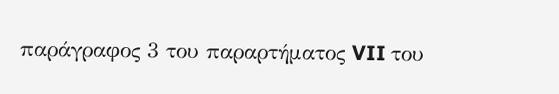παράγραφος 3 του παραρτήματος VII του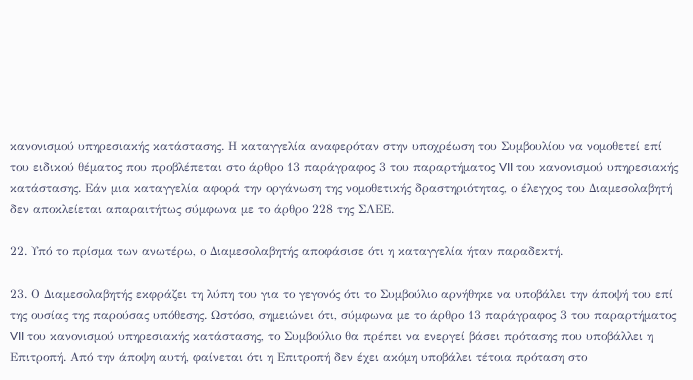κανονισμού υπηρεσιακής κατάστασης. Η καταγγελία αναφερόταν στην υποχρέωση του Συμβουλίου να νομοθετεί επί του ειδικού θέματος που προβλέπεται στο άρθρο 13 παράγραφος 3 του παραρτήματος VII του κανονισμού υπηρεσιακής κατάστασης. Εάν μια καταγγελία αφορά την οργάνωση της νομοθετικής δραστηριότητας, ο έλεγχος του Διαμεσολαβητή δεν αποκλείεται απαραιτήτως σύμφωνα με το άρθρο 228 της ΣΛΕΕ.

22. Υπό το πρίσμα των ανωτέρω, ο Διαμεσολαβητής αποφάσισε ότι η καταγγελία ήταν παραδεκτή.

23. Ο Διαμεσολαβητής εκφράζει τη λύπη του για το γεγονός ότι το Συμβούλιο αρνήθηκε να υποβάλει την άποψή του επί της ουσίας της παρούσας υπόθεσης. Ωστόσο, σημειώνει ότι, σύμφωνα με το άρθρο 13 παράγραφος 3 του παραρτήματος VII του κανονισμού υπηρεσιακής κατάστασης, το Συμβούλιο θα πρέπει να ενεργεί βάσει πρότασης που υποβάλλει η Επιτροπή. Από την άποψη αυτή, φαίνεται ότι η Επιτροπή δεν έχει ακόμη υποβάλει τέτοια πρόταση στο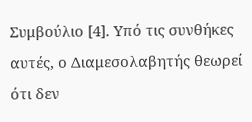Συμβούλιο [4]. Υπό τις συνθήκες αυτές, ο Διαμεσολαβητής θεωρεί ότι δεν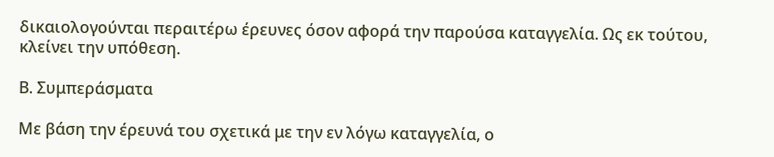δικαιολογούνται περαιτέρω έρευνες όσον αφορά την παρούσα καταγγελία. Ως εκ τούτου, κλείνει την υπόθεση.

Β. Συμπεράσματα

Με βάση την έρευνά του σχετικά με την εν λόγω καταγγελία, ο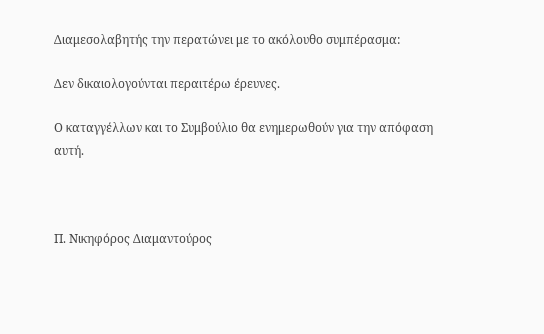Διαμεσολαβητής την περατώνει με το ακόλουθο συμπέρασμα:

Δεν δικαιολογούνται περαιτέρω έρευνες.

Ο καταγγέλλων και το Συμβούλιο θα ενημερωθούν για την απόφαση αυτή.



Π. Νικηφόρος Διαμαντούρος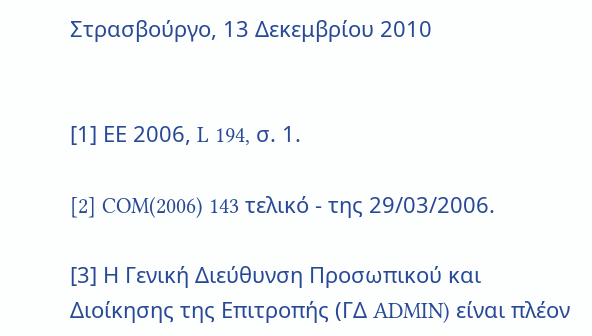Στρασβούργο, 13 Δεκεμβρίου 2010


[1] ΕΕ 2006, L 194, σ. 1.

[2] COM(2006) 143 τελικό - της 29/03/2006.

[3] Η Γενική Διεύθυνση Προσωπικού και Διοίκησης της Επιτροπής (ΓΔ ADMIN) είναι πλέον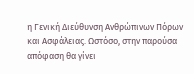η Γενική Διεύθυνση Ανθρώπινων Πόρων και Ασφάλειας. Ωστόσο, στην παρούσα απόφαση θα γίνει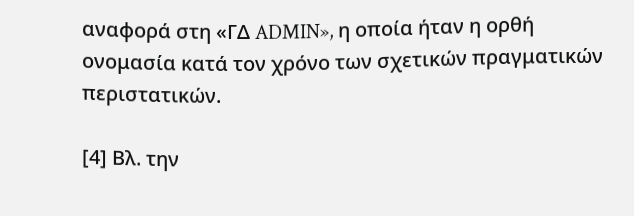αναφορά στη «ΓΔ ADMIN», η οποία ήταν η ορθή ονομασία κατά τον χρόνο των σχετικών πραγματικών περιστατικών.

[4] Βλ. την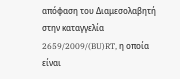απόφαση του Διαμεσολαβητή στην καταγγελία 2659/2009/(BU)RT, η οποία είναι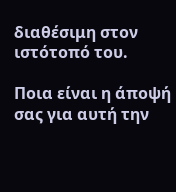διαθέσιμη στον ιστότοπό του.

Ποια είναι η άποψή σας για αυτή την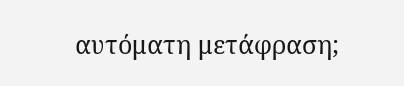αυτόματη μετάφραση;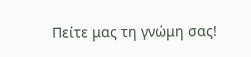Πείτε μας τη γνώμη σας!